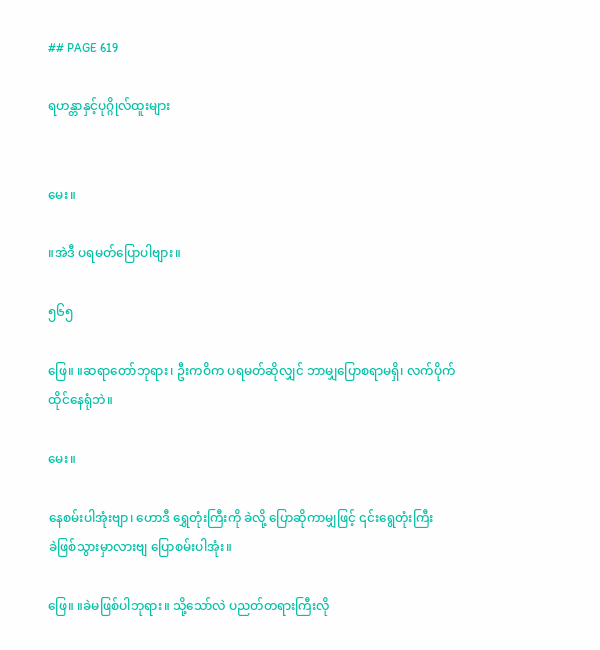## PAGE 619

ရဟန္တာနှင့်ပုဂ္ဂိုလ်ထူးများ


မေး။

။အဲဒီ ပရမတ်ပြောပါဗျား။

၅၆၅

ဖြေ။ ။ဆရာတော်ဘုရား၊ ဦးကဝိက ပရမတ်ဆိုလျှင် ဘာမျှပြောစရာမရှိ၊ လက်ပိုက်
ထိုင်နေရုံဘဲ။

မေး။

နေစမ်းပါအုံးဗျာ၊ ဟောဒီ ရွှေတုံးကြီးကို ခဲလို့ ပြောဆိုကာမျှဖြင့် ၎င်းရွေတုံးကြီး
ခဲဖြစ်သွားမှာလားဗျ ပြောစမ်းပါအုံး။

ဖြေ။ ။ခဲမဖြစ်ပါဘုရား။ သို့သော်လဲ ပညတ်တရားကြီးလို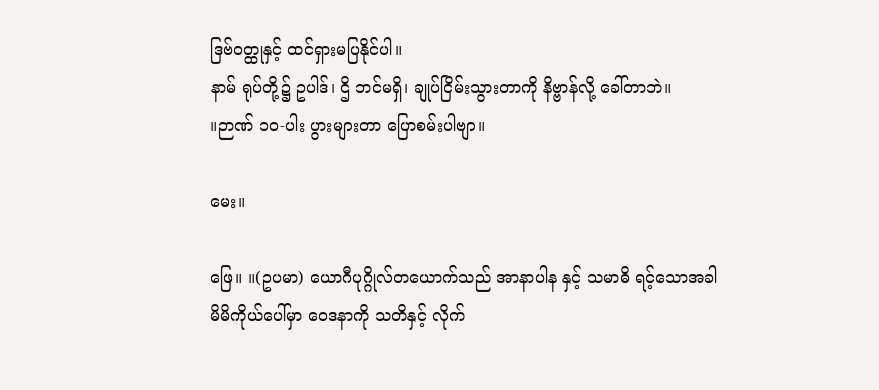ဒြဗ်ဝတ္ထုနှင့် ထင်ရှားမပြနိုင်ပါ။
နာမ် ရုပ်တို့၌ ဥပါဒ်၊ ဌိ ဘင်မရှိ၊ ချုပ်ငြိမ်းသွားတာကို နိဗ္ဗာန်လို့ ခေါ်တာဘဲ။
။ဉာဏ် ၁၀-ပါး ပွားများတာ ပြောစမ်းပါဗျာ။

မေး။

ဖြေ။ ။(ဥပမာ) ယောဂီပုဂ္ဂိုလ်တယောက်သည် အာနာပါန နှင့် သမာဓိ ရင့်သောအခါ
မိမိကိုယ်ပေါ်မှာ ဝေဒနာကို သတိနှင့် လိုက်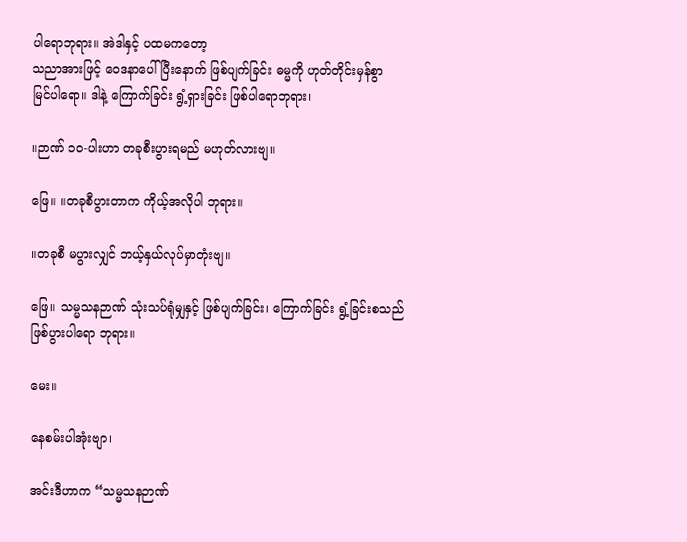ပါရောဘုရား။ အဲဒါနှင့် ပထမကတော့
သညာအားဖြင့် ဝေဒနာပေါ်ပြီးနောက် ဖြစ်ပျက်ခြင်း ဓမ္မကို ဟုတ်တိုင်းမှန်စွာ
မြင်ပါရော။ ဒါနဲ့ ကြောက်ခြင်း ရွံ့ရှားခြင်း ဖြစ်ပါရောဘုရား၊

။ဉာဏ် ၁၀-ပါးဟာ တခုစီးပွားရမည် မဟုတ်လားဗျ။

ဖြေ။ ။တခုစီပွားတာက ကိုယ့်အလိုပါ ဘုရား။

။တခုစီ မပွားလျှင် ဘယ့်နှယ်လုပ်မှာတုံးဗျ။

ဖြေ။ သမ္မသနဉာဏ် သုံးသပ်ရုံမျှနှင့် ဖြစ်ပျက်ခြင်း၊ ကြောက်ခြင်း ရွံ့ခြင်းစသည်
ဖြစ်ပွားပါရော ဘုရား။

မေး။

နေစမ်းပါအုံးဗျာ၊

အင်းဒီဟာက “သမ္မသနဉာဏ်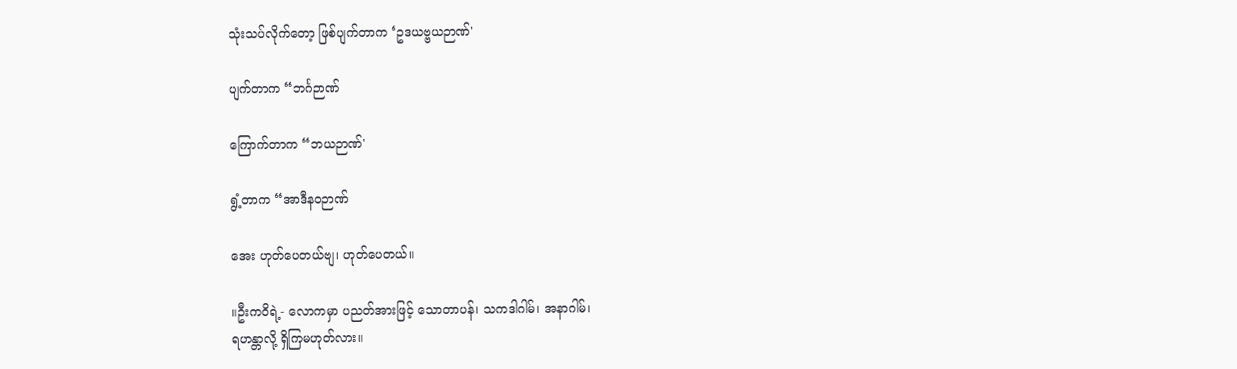သုံးသပ်လိုက်တော့ ဖြစ်ပျက်တာက ‘ဥဒယဗ္ဗယဉာဏ်'

ပျက်တာက “ဘင်္ဂဉာဏ်

ကြောက်တာက “ဘယဉာဏ်'

ရွံ့တာက “အာဒီနဝဉာဏ်

အေး ဟုတ်ပေတယ်ဗျ၊ ဟုတ်ပေတယ်။

။ဦးကဝိရဲ့- လောကမှာ ပညတ်အားဖြင့် သောတာပန်၊ သကဒါဂါမ်၊ အနာဂါမ်၊
ရဟန္တာလို့ ရှိကြမဟုတ်လား။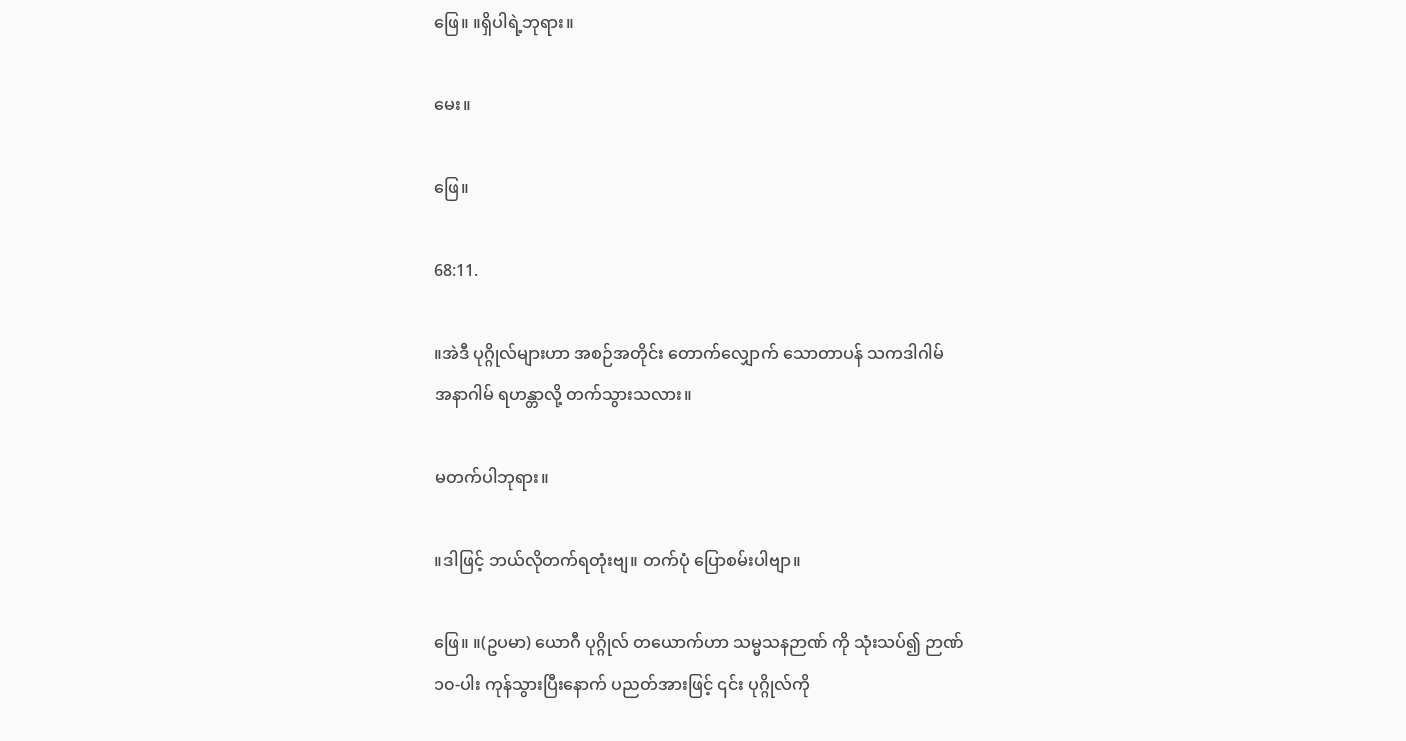ဖြေ။ ။ရှိပါရဲ့ဘုရား။

မေး။

ဖြေ။

68:11.

။အဲဒီ ပုဂ္ဂိုလ်များဟာ အစဉ်အတိုင်း တောက်လျှောက် သောတာပန် သကဒါဂါမ်
အနာဂါမ် ရဟန္တာလို့ တက်သွားသလား။

မတက်ပါဘုရား။

။ဒါဖြင့် ဘယ်လိုတက်ရတုံးဗျ။ တက်ပုံ ပြောစမ်းပါဗျာ။

ဖြေ။ ။(ဥပမာ) ယောဂီ ပုဂ္ဂိုလ် တယောက်ဟာ သမ္မသနဉာဏ် ကို သုံးသပ်၍ ဉာဏ်
၁၀-ပါး ကုန်သွားပြီးနောက် ပညတ်အားဖြင့် ၎င်း ပုဂ္ဂိုလ်ကို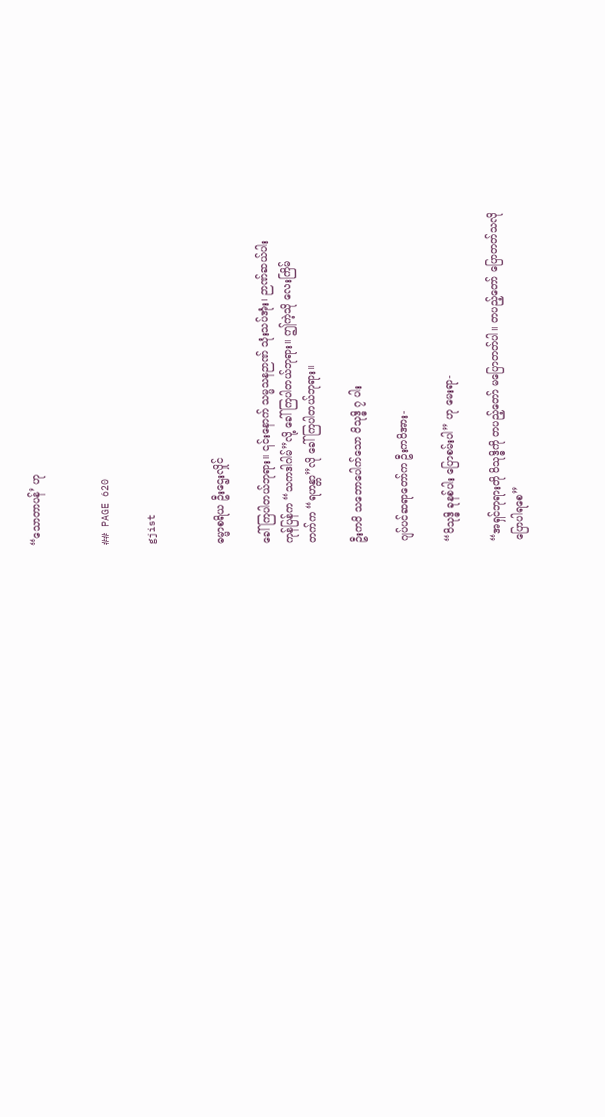“သောတာပန်’ ဟု


## PAGE 620

gjist


ဓမ္မာစရိယ ဦးဌေးလှိုင်

ခေါ်ကြပါတယ်ဘုရား။ ၎င်းနောက် သမ္မသနဉာဏ် သုံးသပ်အုံး၊ ဉာဏ်ဆယ်ပါး
ကုန်ပြန်က “သကဒါဂါမ်”လို့ ခေါ်ကြပါတယ်ဘုရား။ ဤကဲ့သို လေးကြိမ်
တက်က “ရဟန္တာ”လို ခေါ်ကြပါတယ်ဘုရား။

ဦးကဝိ သဘောပေါက်သော ဝိသုဒ္ဓိ ၇ ပါး

ဂျပ်ပင်ဆရာတော်က ဦးကဝိအား-

“ဝိသုဒ္ဓိ ခုနစ်ပါး ပြောစမ်းပါ” ဟု မေးရာ-

“အရှင်ဘုရားတို ဝိသုဒ္ဓိကို တပည့်တော် မပြောတတ်ပါ။ တပည့်တော် ပြောတတ်သလို
ပြောပါရစေ”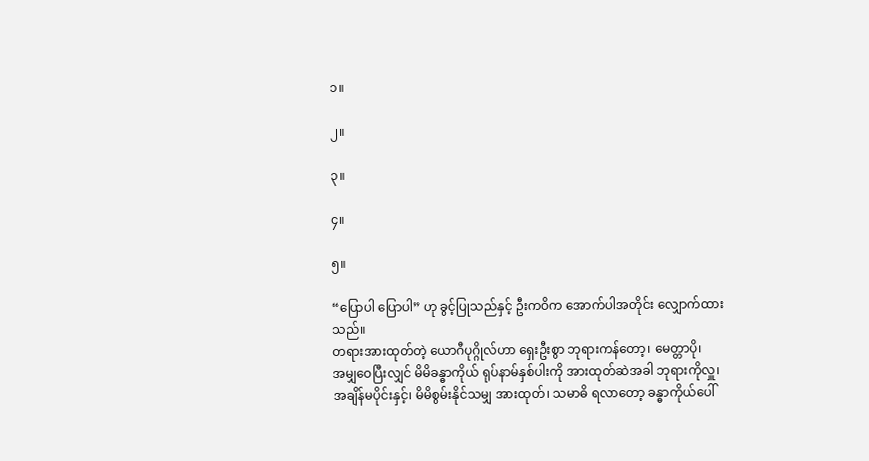၁။

၂။

၃။

၄။

၅။

“ပြောပါ ပြောပါ” ဟု ခွင့်ပြုသည်နှင့် ဦးကဝိက အောက်ပါအတိုင်း လျှောက်ထားသည်။
တရားအားထုတ်တဲ့ ယောဂီပုဂ္ဂိုလ်ဟာ ရှေးဦးစွာ ဘုရားကန်တော့၊ မေတ္တာပို၊
အမျှဝေပြီးလျှင် မိမိခန္ဓာကိုယ် ရုပ်နာမ်နှစ်ပါးကို အားထုတ်ဆဲအခါ ဘုရားကိုလှူ၊
အချိန်မပိုင်းနှင့်၊ မိမိစွမ်းနိုင်သမျှ အားထုတ်၊ သမာဓိ ရလာတော့ ခန္ဓာကိုယ်ပေါ်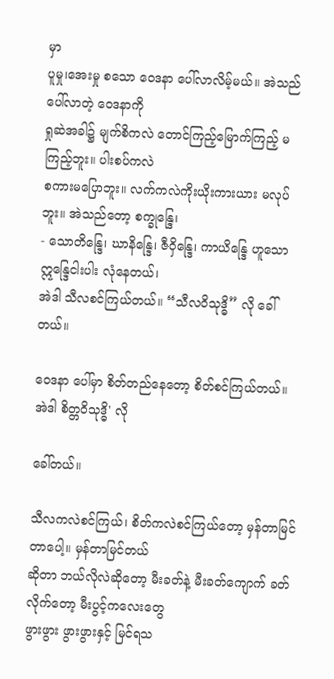မှာ
ပူမှု၊အေးမှု စသော ဝေဒနာ ပေါ်လာလိမ့်မယ်။ အဲသည် ပေါ်လာတဲ့ ဝေဒနာကို
ရှုဆဲအခါ၌ မျက်စိကလဲ တောင်ကြည့်မြောက်ကြည့် မကြည့်ဘူး။ ပါးစပ်ကလဲ
စကားမပြောဘူး။ လက်ကလဲကိုးယိုးကားယား မလုပ်ဘူး။ အဲသည်တော့ စက္ခုန္ဒြေ၊
- သောတိန္ဒြေ၊ ဃာနိန္ဒြေ၊ ဇီဝှိန္ဒြေ၊ ကာယိန္ဒြေ ဟူသော ဣန္ဒြေငါးပါး လုံနေတယ်၊
အဲဒါ သီလစင်ကြယ်တယ်။ “သီလဝိသုဒ္ဓိ” လို ခေါ်တယ်။

ဝေဒနာ ပေါ်မှာ စိတ်တည်နေတော့ စိတ်စင်ကြယ်တယ်။ အဲဒါ စိတ္တဝိသုဒ္ဓိ' လို

ခေါ်တယ်။

သီလကလဲစင်ကြယ်၊ စိတ်ကလဲစင်ကြယ်တော့ မှန်တာမြင်တာပေါ့။ မှန်တာမြင်တယ်
ဆိုတာ ဘယ်လိုလဲဆိုတော့ မီးခတ်နဲ့ မီးခတ်ကျောက် ခတ်လိုက်တော့ မီးပွင့်ကလေးတွေ
ဖွားဖွား ဖွားဖွားနှင့် မြင်ရသ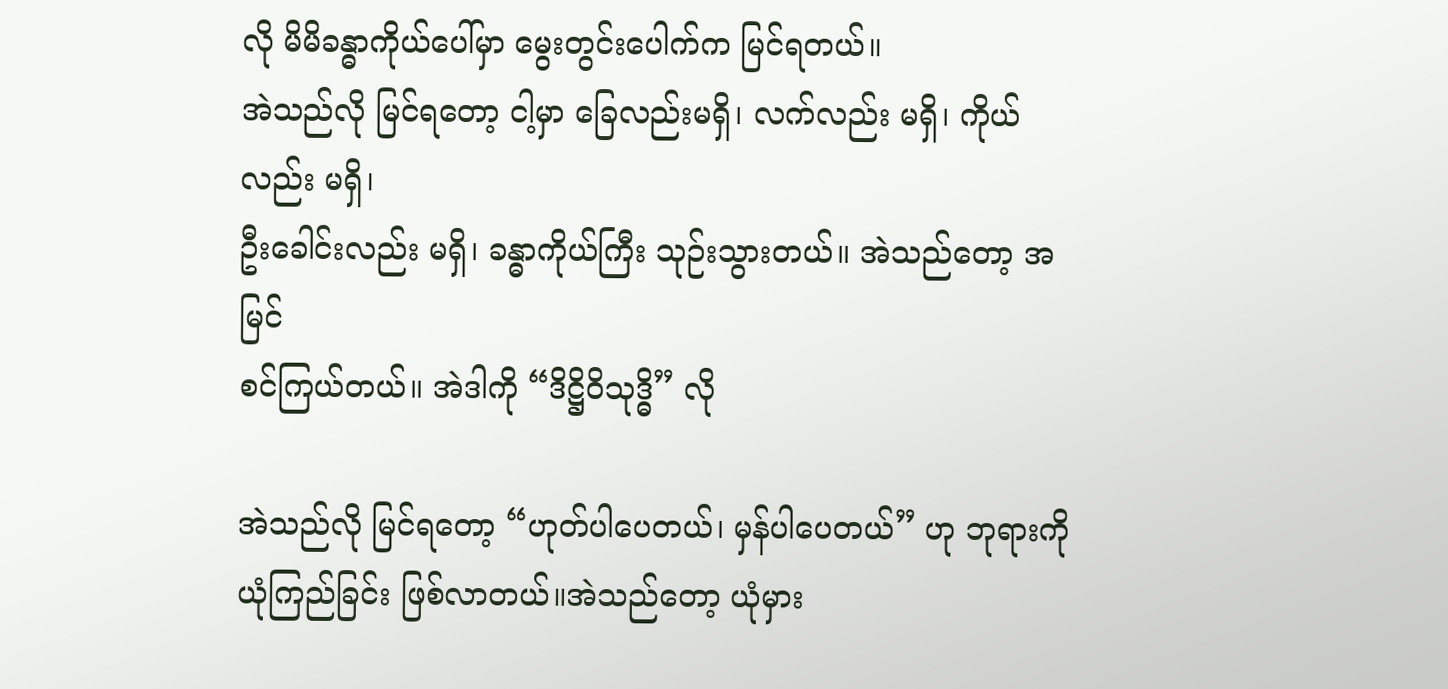လို မိမိခန္ဓာကိုယ်ပေါ်မှာ မွေးတွင်းပေါက်က မြင်ရတယ်။
အဲသည်လို မြင်ရတော့ ငါ့မှာ ခြေလည်းမရှိ၊ လက်လည်း မရှိ၊ ကိုယ်လည်း မရှိ၊
ဦးခေါင်းလည်း မရှိ၊ ခန္ဓာကိုယ်ကြီး သုဉ်းသွားတယ်။ အဲသည်တော့ အမြင်
စင်ကြယ်တယ်။ အဲဒါကို “ဒိဋ္ဌိဝိသုဒ္ဓိ” လို

အဲသည်လို မြင်ရတော့ “ဟုတ်ပါပေတယ်၊ မှန်ပါပေတယ်” ဟု ဘုရားကို
ယုံကြည်ခြင်း ဖြစ်လာတယ်။အဲသည်တော့ ယုံမှား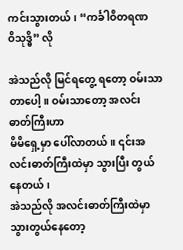ကင်းသွားတယ်၊ “ကင်္ခါဝိတရဏ
ဝိသုဒ္ဓိ” လို

အဲသည်လို မြင်ရတွေ့ ရတော့ ဝမ်းသာတာပေါ့။ ဝမ်းသာတော့ အလင်းဓာတ်ကြီးဟာ
မိမိရှေ့မှာ ပေါ်လာတယ်။ ၎င်းအလင်းဓာတ်ကြီးထဲမှာ သွားပြီး တွယ်နေတယ်၊
အဲသည်လို အလင်းဓာတ်ကြီးထဲမှာ သွားတွယ်နေတော့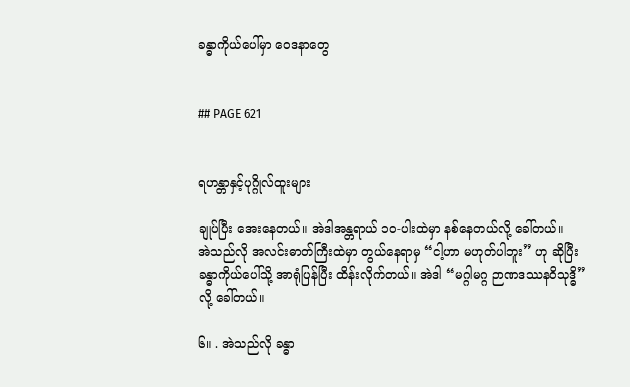ခန္ဓာကိုယ်ပေါ်မှာ ဝေဒနာတွေ


## PAGE 621


ရဟန္တာနှင့်ပုဂ္ဂိုလ်ထူးများ

ချုပ်ပြီး အေးနေတယ်။ အဲဒါအန္တရာယ် ၁၀-ပါးထဲမှာ နစ်နေတယ်လို့ ခေါ်တယ်။
အဲသည်လို အလင်းဓာတ်ကြီးထဲမှာ တွယ်နေရာမှ “ငါ့ဟာ မဟုတ်ပါဘူး” ဟု ဆိုပြီး
ခန္ဓာကိုယ်ပေါ်သို့ အာရုံပြန်ပြီး ထိန်းလိုက်တယ်။ အဲဒါ “မဂ္ဂါမဂ္ဂ ဉာဏဒဿနဝိသုဒ္ဓိ”
လို့ ခေါ်တယ်။

၆။ . အဲသည်လို ခန္ဓာ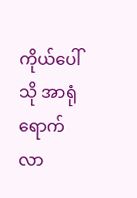ကိုယ်ပေါ်သို အာရုံ ရောက်လာ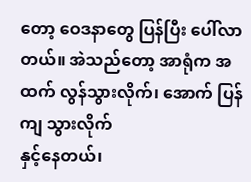တော့ ဝေဒနာတွေ ပြန်ပြီး ပေါ်လာ
တယ်။ အဲသည်တော့ အာရုံက အထက် လွန်သွားလိုက်၊ အောက် ပြန်ကျ သွားလိုက်
နှင့်နေတယ်၊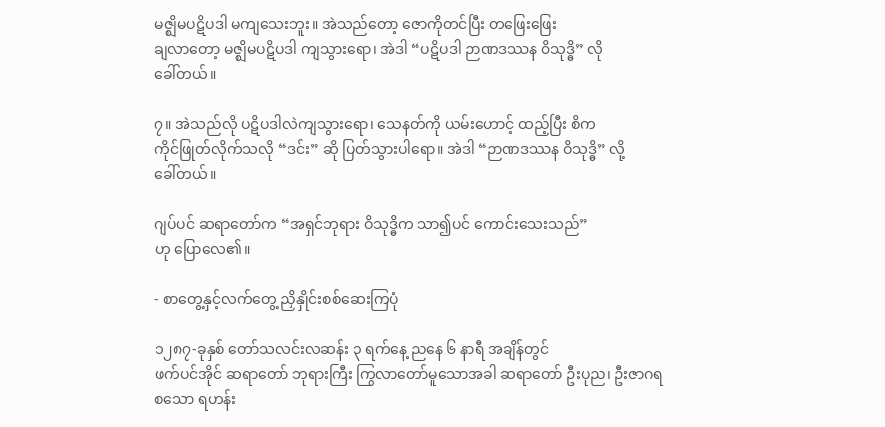မဇ္ဈိမပဋိပဒါ မကျသေးဘူး။ အဲသည်တော့ ဇောကိုတင်ပြီး တဖြေးဖြေး
ချလာတော့ မဇ္ဈိမပဋိပဒါ ကျသွားရော၊ အဲဒါ “ပဋိပဒါ ဉာဏဒဿန ၀ိသုဒ္ဓိ” လို
ခေါ်တယ်။

၇။ အဲသည်လို ပဋိပဒါလဲကျသွားရော၊ သေနတ်ကို ယမ်းဟောင့် ထည့်ပြီး စိက
ကိုင်ဖြုတ်လိုက်သလို “ဒင်း” ဆို ပြတ်သွားပါရော။ အဲဒါ “ဉာဏဒဿန ဝိသုဒ္ဓိ” လို့
ခေါ်တယ်။

ဂျပ်ပင် ဆရာတော်က “အရှင်ဘုရား ဝိသုဒ္ဓိက သာ၍ပင် ကောင်းသေးသည်”
ဟု ပြောလေ၏။

- စာတွေ့နှင့်လက်တွေ့ ညှိနှိုင်းစစ်ဆေးကြပုံ

၁၂၈၇-ခုနှစ် တော်သလင်းလဆန်း ၃ ရက်နေ့ ညနေ ၆ နာရီ အချိန်တွင်
ဖက်ပင်အိုင် ဆရာတော် ဘုရားကြီး ကြွလာတော်မူသောအခါ ဆရာတော် ဦးပုည၊ ဦးဇာဂရ
စသော ရဟန်း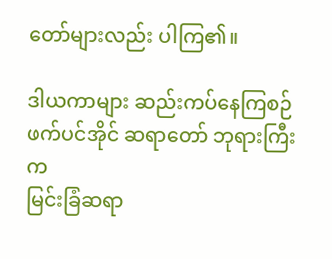တော်များလည်း ပါကြ၏။

ဒါယကာများ ဆည်းကပ်နေကြစဉ် ဖက်ပင်အိုင် ဆရာတော် ဘုရားကြီးက
မြင်းခြံဆရာ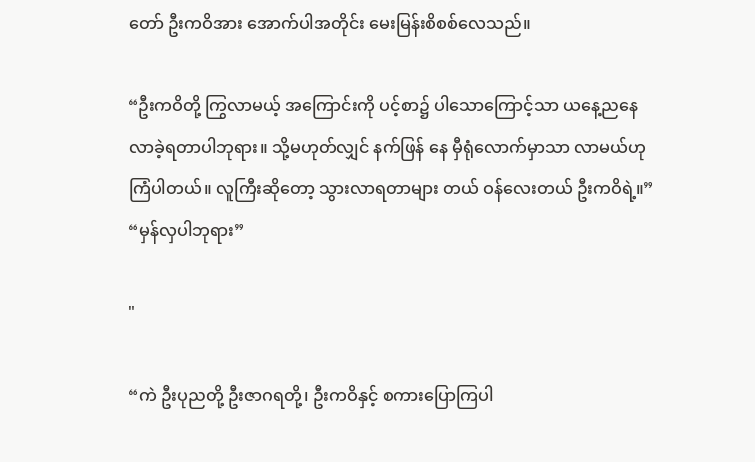တော် ဦးကဝိအား အောက်ပါအတိုင်း မေးမြန်းစိစစ်လေသည်။

“ဦးကဝိတို့ ကြွလာမယ့် အကြောင်းကို ပင့်စာ၌ ပါသောကြောင့်သာ ယနေ့ညနေ
လာခဲ့ရတာပါဘုရား။ သို့မဟုတ်လျှင် နက်ဖြန် နေ မှီရုံလောက်မှာသာ လာမယ်ဟု
ကြံပါတယ်။ လူကြီးဆိုတော့ သွားလာရတာများ တယ် ဝန်လေးတယ် ဦးကဝိရဲ့။”
“မှန်လှပါဘုရား”

"

“ကဲ ဦးပုညတို့ ဦးဇာဂရတို့၊ ဦးကဝိနှင့် စကားပြောကြပါ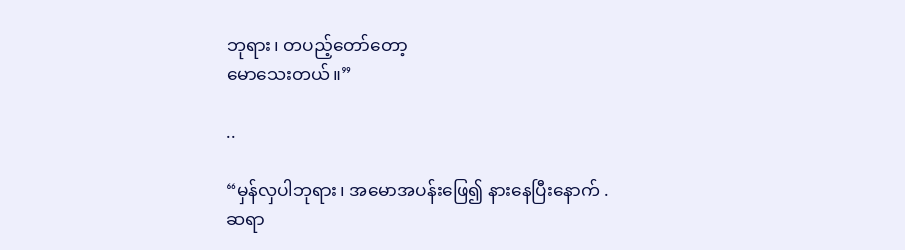ဘုရား၊ တပည့်တော်တော့
မောသေးတယ်။”

..

“မှန်လှပါဘုရား၊ အမောအပန်းဖြေ၍ နားနေပြီးနောက် . ဆရာ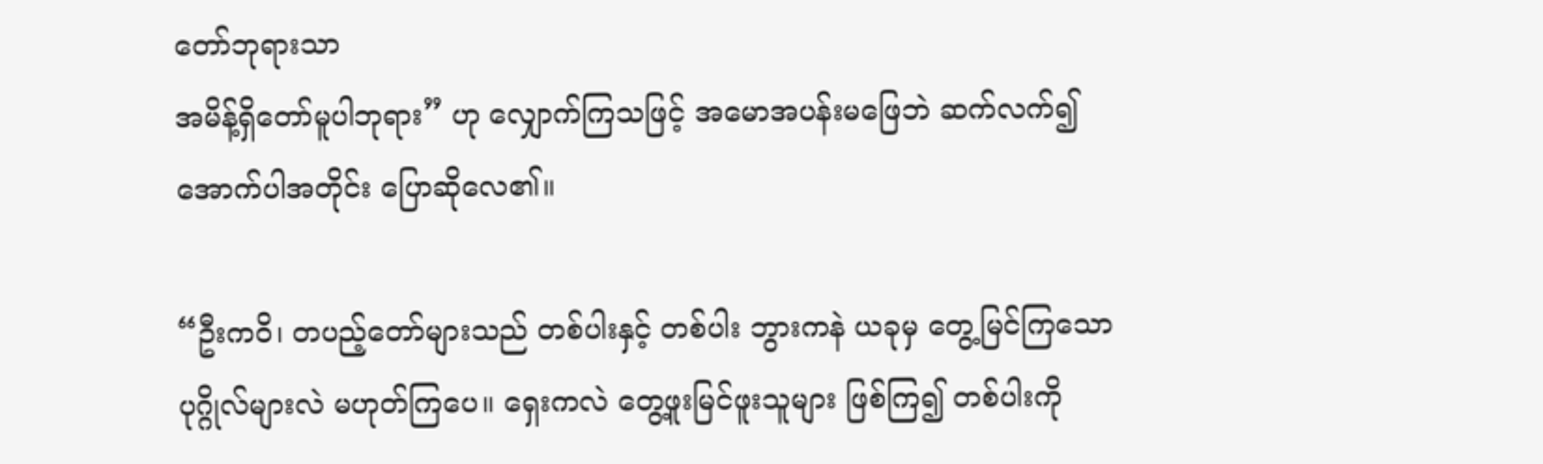တော်ဘုရားသာ
အမိန့်ရှိတော်မူပါဘုရား” ဟု လျှောက်ကြသဖြင့် အမောအပန်းမဖြေဘဲ ဆက်လက်၍
အောက်ပါအတိုင်း ပြောဆိုလေ၏။

“ဦးကဝိ၊ တပည့်တော်များသည် တစ်ပါးနှင့် တစ်ပါး ဘွားကနဲ ယခုမှ တွေ့မြင်ကြသော
ပုဂ္ဂိုလ်များလဲ မဟုတ်ကြပေ။ ရှေးကလဲ တွေ့ဖူးမြင်ဖူးသူများ ဖြစ်ကြ၍ တစ်ပါးကို